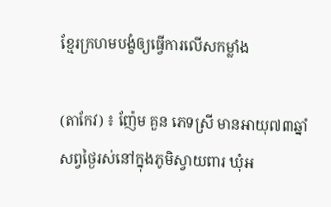ខ្មែរក្រហមបង្ខំឲ្យធ្វើការលើសកម្លាំង

(តាកែវ) ៖ ញ៉ែម គួន ភេទស្រី មានអាយុ៧៣ឆ្នាំ សព្វថ្ងៃរស់នៅក្នុងភូមិស្វាយពារ ឃុំអ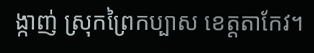ង្កាញ់ ស្រុកព្រៃកប្បាស ខេត្តតាកែវ។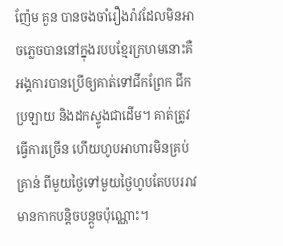ញ៉ែម គួន បានចងចាំរឿងរ៉ាវដែលមិនអាចភ្លេចបាននៅក្នុងរបបខ្មែរក្រហមនោះគឺ អង្គការបានប្រើឲ្យគាត់ទៅជីកព្រែក ជីកប្រឡាយ និងដកស្ទូងជាដើម។ គាត់ត្រូវធ្វើការច្រើន ហើយហូបអាហារមិនគ្រប់គ្រាន់ ពីមួយថ្ងៃទៅមួយថ្ងៃហូបតែបបររាវ មានកាកបន្តិចបន្តួចប៉ុណ្ណោះ។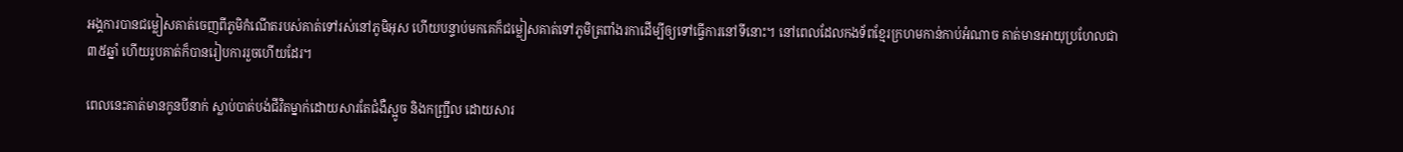អង្គការបានជម្លៀសគាត់ចេញពីភូមិកំណើតរបស់គាត់ទៅរស់នៅភូមិអុស ហើយបន្ទាប់មកគេក៏ជម្លៀសគាត់ទៅភូមិត្រពាំងរកាដើម្បីឲ្យទៅធ្វើការនៅទីនោះ។ នៅពេលដែលកងទ័ពខ្មែរក្រហមកាន់កាប់អំណាច គាត់មានអាយុប្រហែលជា៣៥ឆ្នាំ ហើយរូបគាត់ក៏បានរៀបការរួចហើយដែរ។

ពេលនេះគាត់មានកូនបីនាក់ ស្លាប់បាត់បង់ជីវិតម្នាក់ដោយសារតែជំងឺស្អូច និងកញ្រ្ជឹល ដោយសារ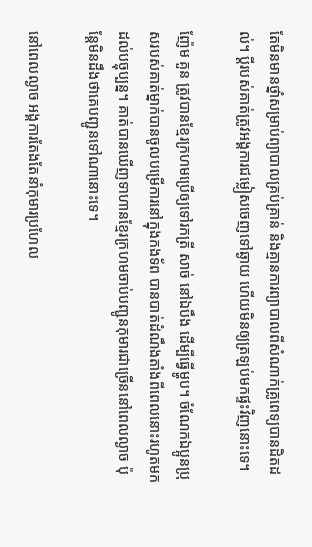តែមិនមានថ្នាំសម្រាប់ព្យាបាលគ្រប់គ្រាន់ និងគ្មានការព្យាបាលពីសំណាក់គ្រូពេទ្យបានដិតដល់។ ប្ដីរបស់គាត់ត្រូវអង្គការជម្លៀសចេញទៅឆ្ងាយ ហើយមិនឲ្យត្រឡប់មកផ្ទះវិញនោះទេ។

ញ៉ែម គួន ត្រូវបានខ្មែរក្រហមប្រើឲ្យទៅរកត្រី សាច់ នៅឯបឹង ដើម្បីធ្វើម្ហូប។ ចំណែកឯប្អូនប្រុសរបស់គាត់ម្នាក់បានចូលបម្រើការនៅក្នុងកងទ័ព បានបាត់ដំណឹងតាំងពីពេលនោះរហូតមកដល់បច្ចុប្បន្ន។ គាត់បានឃើញទាហានខ្មែរក្រហមចាប់បញ្ជូនកុមារជាច្រើននៅពេលល្ងាច ប៉ុន្តែមិនដឹងថាគេបញ្ជូនទៅណានោះទេ។

នៅពេលល្ងាច អង្គការតែងតែនាំកុមារប្រហែល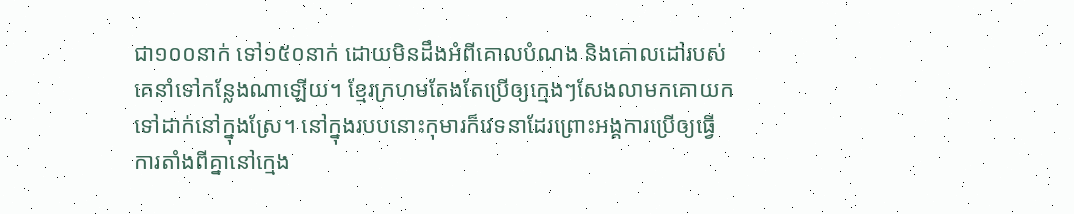ជា១០០នាក់ ទៅ១៥០នាក់ ដោយមិនដឹងអំពីគោលបំណង និងគោលដៅរបស់គេនាំទៅកន្លែងណាឡើយ។ ខ្មែរក្រហមតែងតែប្រើឲ្យក្មេងៗសែងលាមកគោយកទៅដាក់នៅក្នុងស្រែ។ នៅក្នុងរបបនោះកុមារក៏វេទនាដែរព្រោះអង្គការប្រើឲ្យធ្វើការតាំងពីគ្នានៅក្មេង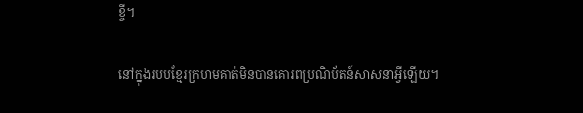ខ្ចី។

នៅក្នុងរបបខ្មែរក្រហមគាត់មិនបានគោរពប្រណិប័តន៍សាសនាអ្វីឡើយ។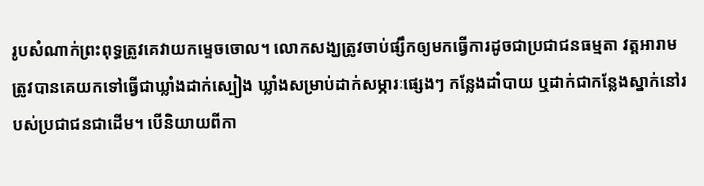រូបសំណាក់ព្រះពុទ្ធត្រូវគេវាយកម្ទេចចោល។ លោកសង្ឃត្រូវចាប់ផ្សឹកឲ្យមកធ្វើការដូចជាប្រជាជនធម្មតា វត្តអារាមត្រូវបានគេយកទៅធ្វើជាឃ្លាំងដាក់ស្បៀង ឃ្លាំងសម្រាប់ដាក់សម្ភារៈផ្សេងៗ កន្លែងដាំបាយ ឬដាក់ជាកន្លែងស្នាក់នៅរបស់ប្រជាជនជាដើម។ បើនិយាយពីកា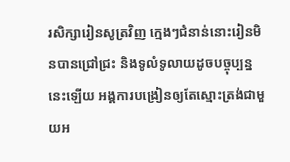រសិក្សារៀនសូត្រវិញ ក្មេងៗជំនាន់នោះរៀនមិនបានជ្រៅជ្រះ និងទូលំទូលាយដូចបច្ចុប្បន្ននេះឡើយ អង្គការបង្រៀនឲ្យតែស្មោះត្រង់ជាមួយអ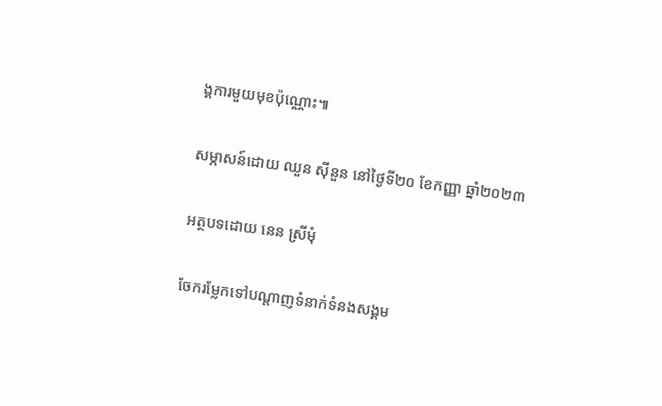ង្គការមួយមុខប៉ុណ្ណោះ៕

សម្ភាសន៍ដោយ ឈួន ស៊ីនួន នៅថ្ងៃទី២០ ខែកញ្ញា ឆ្នាំ២០២៣

អត្ថបទដោយ នេន ស្រីមុំ

ចែករម្លែកទៅបណ្តាញទំនាក់ទំនងសង្គម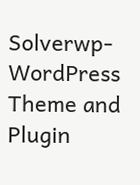Solverwp- WordPress Theme and Plugin